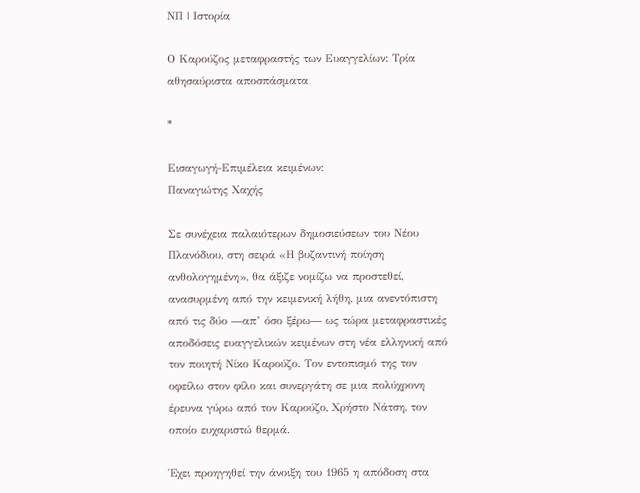ΝΠ | Ιστορία

Ο Καρούζος μεταφραστής των Ευαγγελίων: Τρία αθησαύριστα αποσπάσματα

*

Εισαγωγή-Επιμέλεια κειμένων:
Παναγιώτης Χαχής

Σε συνέχεια παλαιότερων δημοσιεύσεων του Νέου Πλανόδιου, στη σειρά «Η βυζαντινή ποίηση ανθολογημένη», θα άξιζε νομίζω να προστεθεί, ανασυρμένη από την κειμενική λήθη, μια ανεντόπιστη από τις δύο ―απ’ όσο ξέρω― ως τώρα μεταφραστικές αποδόσεις ευαγγελικών κειμένων στη νέα ελληνική από τον ποιητή Νίκο Καρούζο. Τον εντοπισμό της τον οφείλω στον φίλο και συνεργάτη σε μια πολύχρονη έρευνα γύρω από τον Καρούζο, Χρήστο Νάτση, τον οποίο ευχαριστώ θερμά.

Έχει προηγηθεί την άνοιξη του 1965 η απόδοση στα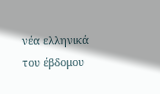νέα ελληνικά του έβδομου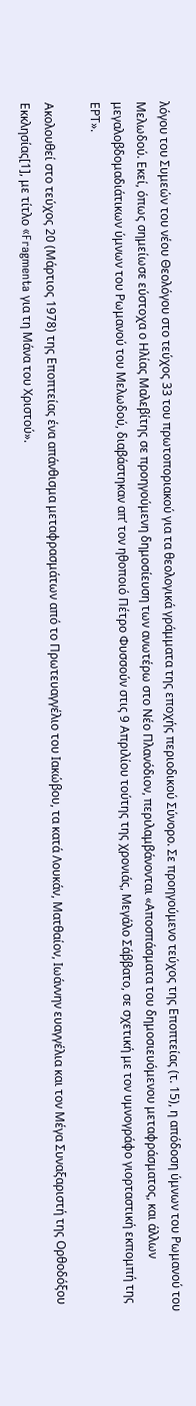λόγου του Συμεών του νέου Θεολόγου στο τεύχος 33 του πρωτοποριακού για τα θεολογικά γράμματα της εποχής περιοδικού Σύνορο. Σε προηγούμενο τεύχος της Εποπτείας (τ. 15), η απόδοση ύμνων του Ρωμανού του Μελωδού. Εκεί, όπως σημείωσε εύστοχα ο Ηλίας Μαλεβίτης σε προηγούμενη δημοσίευση των ανωτέρω στο Νέο Πλανόδιον, περιλαμβάνονται «Αποσπάσματα του δημοσιευόμενου μεταφράσματος, και άλλων μεγαλοβδομαδιάτικων ύμνων του Ρωμανού του Μελωδού, διαβάστηκαν απ’ τον ηθοποιό Πέτρο Φυσσούν στις 9 Απριλίου τούτης της χρονιάς, Μεγάλο Σάββατο, σε σχετική με τον υμνογράφο γιορταστική εκπομπή της ΕΡΤ».

Ακολουθεί στο τεύχος 20 (Μάρτιος 1978) της Εποπτείας ένα απάνθισμα μεταφρασμάτων από το Πρωτευαγγέλιο του Ιακώβου, τα κατά Λουκάν, Ματθαίον, Ιωάννην ευαγγέλια και τον Μέγα Συναξαριστή της Ορθοδόξου Εκκλησίας[1], με τίτλο «Fragmenta για τη Μάνα του Χριστού».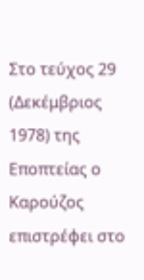Στο τεύχος 29 (Δεκέμβριος 1978) της Εποπτείας ο Καρούζος επιστρέφει στο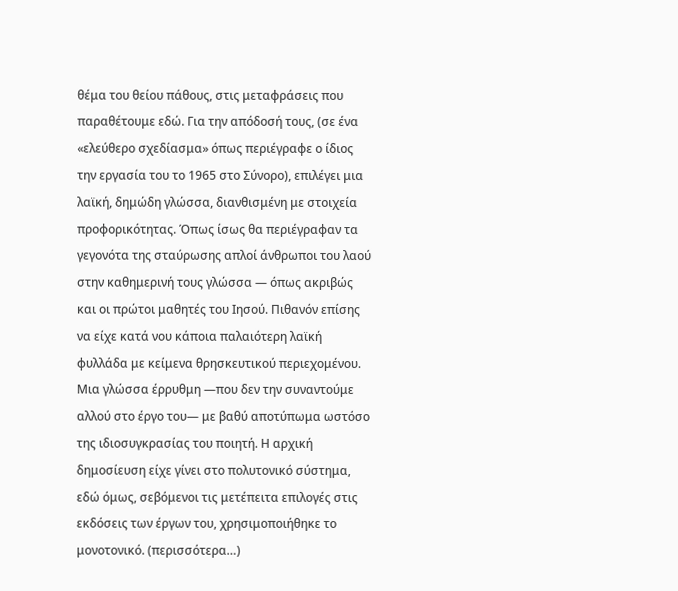θέμα του θείου πάθους, στις μεταφράσεις που παραθέτουμε εδώ. Για την απόδοσή τους, (σε ένα «ελεύθερο σχεδίασμα» όπως περιέγραφε ο ίδιος την εργασία του το 1965 στο Σύνορο), επιλέγει μια λαϊκή, δημώδη γλώσσα, διανθισμένη με στοιχεία προφορικότητας. Όπως ίσως θα περιέγραφαν τα γεγονότα της σταύρωσης απλοί άνθρωποι του λαού στην καθημερινή τους γλώσσα ― όπως ακριβώς και οι πρώτοι μαθητές του Ιησού. Πιθανόν επίσης να είχε κατά νου κάποια παλαιότερη λαϊκή φυλλάδα με κείμενα θρησκευτικού περιεχομένου. Μια γλώσσα έρρυθμη ―που δεν την συναντούμε αλλού στο έργο του― με βαθύ αποτύπωμα ωστόσο της ιδιοσυγκρασίας του ποιητή. Η αρχική δημοσίευση είχε γίνει στο πολυτονικό σύστημα, εδώ όμως, σεβόμενοι τις μετέπειτα επιλογές στις εκδόσεις των έργων του, χρησιμοποιήθηκε το μονοτονικό. (περισσότερα…)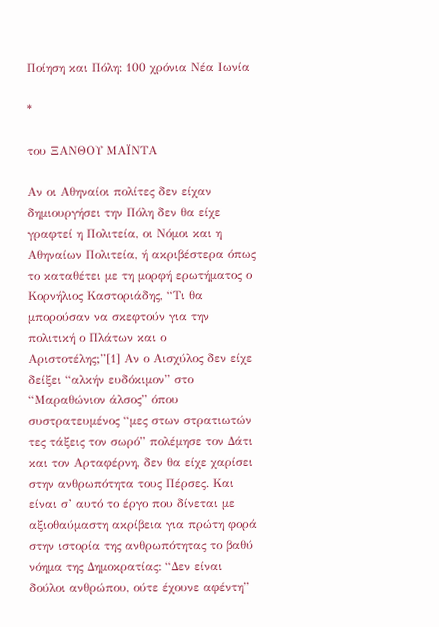Ποίηση και Πόλη: 100 χρόνια Νέα Ιωνία

*

του ΞΑΝΘΟΥ ΜΑΪΝΤΑ

Αν οι Αθηναίοι πολίτες δεν είχαν δημιουργήσει την Πόλη δεν θα είχε γραφτεί η Πολιτεία, οι Νόμοι και η Αθηναίων Πολιτεία, ή ακριβέστερα όπως το καταθέτει με τη μορφή ερωτήματος ο Κορνήλιος Καστοριάδης, “Τι θα μπορούσαν να σκεφτούν για την πολιτική ο Πλάτων και ο Αριστοτέλης;”[1] Αν ο Αισχύλος δεν είχε δείξει “αλκήν ευδόκιμον” στο “Μαραθώνιον άλσος” όπου συστρατευμένος “μες στων στρατιωτών τες τάξεις τον σωρό” πολέμησε τον Δάτι και τον Αρταφέρνη, δεν θα είχε χαρίσει στην ανθρωπότητα τους Πέρσες. Και είναι σ’ αυτό το έργο που δίνεται με αξιοθαύμαστη ακρίβεια για πρώτη φορά στην ιστορία της ανθρωπότητας το βαθύ νόημα της Δημοκρατίας: “Δεν είναι δούλοι ανθρώπου, ούτε έχουνε αφέντη”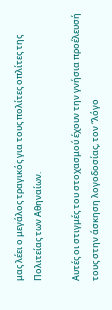μας λέει ο μεγάλος τραγικός για τους πολίτες οπλίτες της Πολιτείας των Αθηναίων.

Αυτές οι στιγμές του στοχασμού έχουν την γνήσια προέλευσή τους στην άσκηση λογοδοσίας, τον “λόγο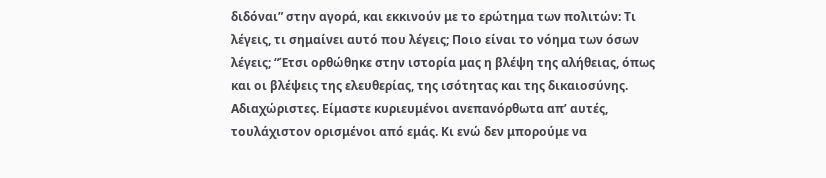διδόναι” στην αγορά, και εκκινούν με το ερώτημα των πολιτών: Τι λέγεις, τι σημαίνει αυτό που λέγεις; Ποιο είναι το νόημα των όσων λέγεις; “Έτσι ορθώθηκε στην ιστορία μας η βλέψη της αλήθειας, όπως και οι βλέψεις της ελευθερίας, της ισότητας και της δικαιοσύνης. Αδιαχώριστες. Είμαστε κυριευμένοι ανεπανόρθωτα απ’ αυτές, τουλάχιστον ορισμένοι από εμάς. Κι ενώ δεν μπορούμε να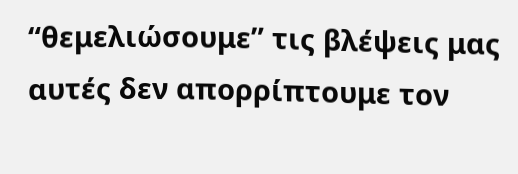“θεμελιώσουμε” τις βλέψεις μας αυτές δεν απορρίπτουμε τον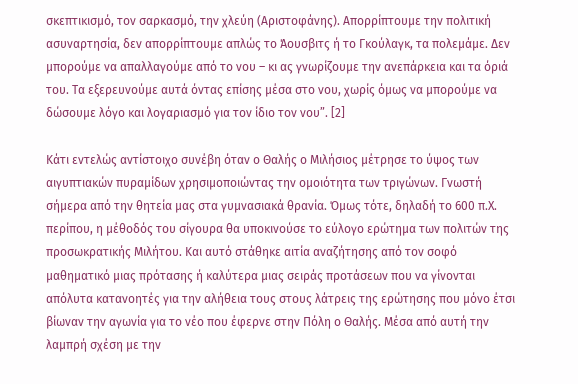σκεπτικισμό, τον σαρκασμό, την χλεύη (Αριστοφάνης). Απορρίπτουμε την πολιτική ασυναρτησία, δεν απορρίπτουμε απλώς το Άουσβιτς ή το Γκούλαγκ, τα πολεμάμε. Δεν μπορούμε να απαλλαγούμε από το νου – κι ας γνωρίζουμε την ανεπάρκεια και τα όριά του. Τα εξερευνούμε αυτά όντας επίσης μέσα στο νου, χωρίς όμως να μπορούμε να δώσουμε λόγο και λογαριασμό για τον ίδιο τον νου”. [2]

Κάτι εντελώς αντίστοιχο συνέβη όταν ο Θαλής ο Μιλήσιος μέτρησε το ύψος των αιγυπτιακών πυραμίδων χρησιμοποιώντας την ομοιότητα των τριγώνων. Γνωστή σήμερα από την θητεία μας στα γυμνασιακά θρανία. Όμως τότε, δηλαδή το 600 π.Χ. περίπου, η μέθοδός του σίγουρα θα υποκινούσε το εύλογο ερώτημα των πολιτών της προσωκρατικής Μιλήτου. Και αυτό στάθηκε αιτία αναζήτησης από τον σοφό μαθηματικό μιας πρότασης ή καλύτερα μιας σειράς προτάσεων που να γίνονται απόλυτα κατανοητές για την αλήθεια τους στους λάτρεις της ερώτησης που μόνο έτσι βίωναν την αγωνία για το νέο που έφερνε στην Πόλη ο Θαλής. Μέσα από αυτή την λαμπρή σχέση με την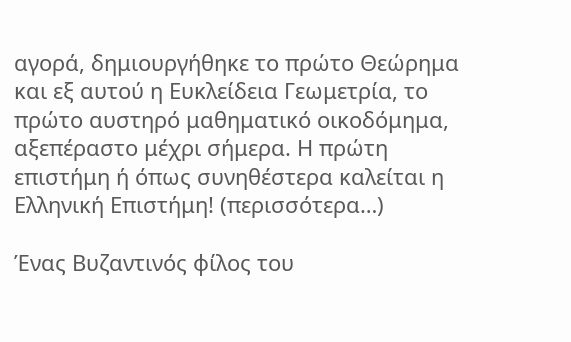αγορά, δημιουργήθηκε το πρώτο Θεώρημα και εξ αυτού η Ευκλείδεια Γεωμετρία, το πρώτο αυστηρό μαθηματικό οικοδόμημα, αξεπέραστο μέχρι σήμερα. Η πρώτη επιστήμη ή όπως συνηθέστερα καλείται η Ελληνική Επιστήμη! (περισσότερα…)

Ένας Βυζαντινός φίλος του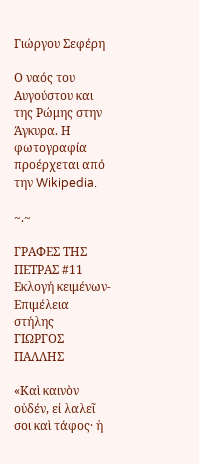Γιώργου Σεφέρη

Ο ναός του Αυγούστου και της Ρώμης στην Άγκυρα. Η φωτογραφία προέρχεται από την Wikipedia.

~.~

ΓΡΑΦΕΣ ΤΗΣ ΠΕΤΡΑΣ #11
Εκλογή κειμένων-Επιμέλεια στήλης
ΓΙΩΡΓΟΣ ΠΑΛΛΗΣ

«Καὶ καινὸν οὐδέν, εἰ λαλεῖ σοι καὶ τάφος· ἡ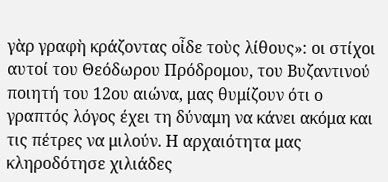γὰρ γραφὴ κράζοντας οἶδε τοὺς λίθους»: οι στίχοι αυτοί του Θεόδωρου Πρόδρομου, του Βυζαντινού ποιητή του 12ου αιώνα, μας θυμίζουν ότι ο γραπτός λόγος έχει τη δύναμη να κάνει ακόμα και τις πέτρες να μιλούν. Η αρχαιότητα μας κληροδότησε χιλιάδες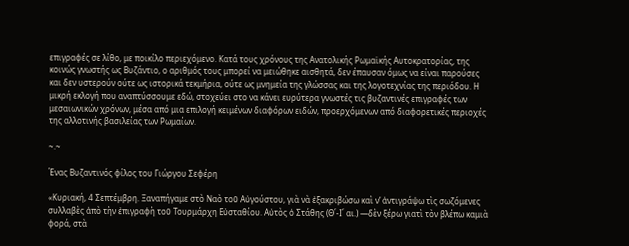επιγραφές σε λίθο, με ποικίλο περιεχόμενο. Κατά τους χρόνους της Ανατολικής Ρωμαϊκής Αυτοκρατορίας, της κοινώς γνωστής ως Βυζάντιο, ο αριθμός τους μπορεί να μειώθηκε αισθητά, δεν έπαυσαν όμως να είναι παρούσες και δεν υστερούν ούτε ως ιστορικά τεκμήρια, ούτε ως μνημεία της γλώσσας και της λογοτεχνίας της περιόδου. Η μικρή εκλογή που αναπτύσσουμε εδώ, στοχεύει στο να κάνει ευρύτερα γνωστές τις βυζαντινές επιγραφές των μεσαιωνικών χρόνων, μέσα από μια επιλογή κειμένων διαφόρων ειδών, προερχόμενων από διαφορετικές περιοχές της αλλοτινής βασιλείας των Ρωμαίων.

~.~

Ένας Βυζαντινός φίλος του Γιώργου Σεφέρη

«Κυριακή, 4 Σεπτέμβρη. Ξαναπήγαμε στὸ Ναὸ τοῦ Αὐγούστου, γιὰ νὰ ἐξακριβώσω καὶ ν’ ἀντιγράψω τὶς σωζόμενες συλλαβὲς ἀπὸ τὴν ἐπιγραφὴ τοῦ Τουρμάρχη Εὐσταθίου. Αὐτὸς ὁ Στάθης (Θ΄-Ι΄ αι.) —δὲν ξέρω γιατὶ τὸν βλέπω καμιὰ φορά, στὰ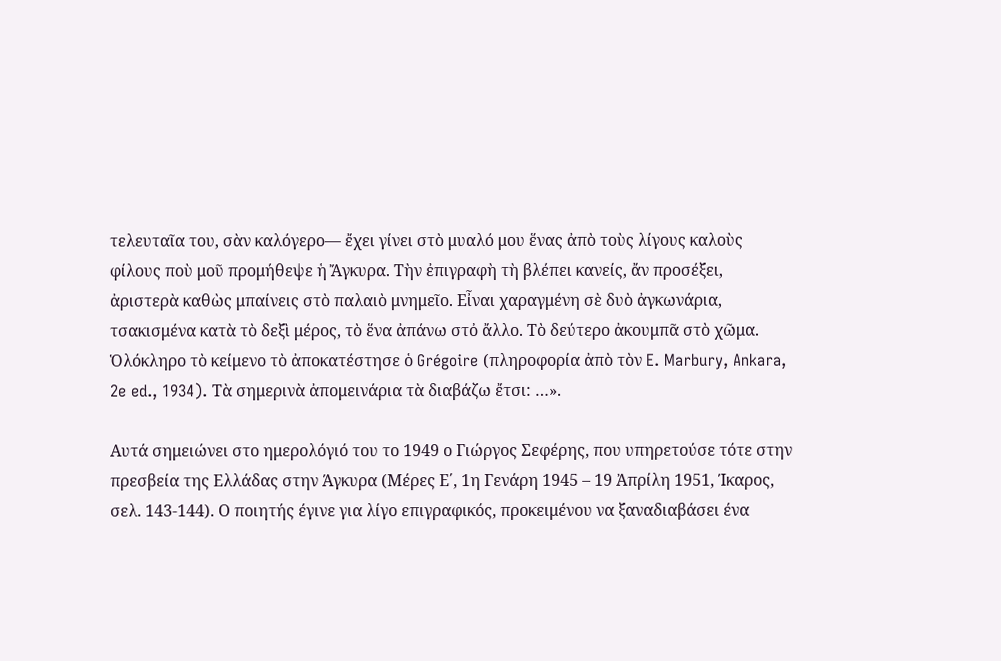τελευταῖα του, σὰν καλόγερο— ἔχει γίνει στὸ μυαλό μου ἕνας ἀπὸ τοὺς λίγους καλοὺς φίλους ποὺ μοῦ προμήθεψε ἡ Ἄγκυρα. Τὴν ἐπιγραφὴ τὴ βλέπει κανείς, ἄν προσέξει, ἀριστερὰ καθὼς μπαίνεις στὸ παλαιὸ μνημεῖο. Εἶναι χαραγμένη σὲ δυὸ ἀγκωνάρια, τσακισμένα κατὰ τὸ δεξὶ μέρος, τὸ ἕνα ἀπάνω στὀ ἄλλο. Τὸ δεύτερο ἀκουμπᾶ στὸ χῶμα. Ὁλόκληρο τὸ κείμενο τὸ ἀποκατέστησε ὁ Grégoire (πληροφορία ἀπὸ τὸν E. Marbury, Ankara, 2e ed., 1934). Τὰ σημερινὰ ἀπομεινάρια τὰ διαβάζω ἔτσι: …».

Αυτά σημειώνει στο ημερολόγιό του το 1949 ο Γιώργος Σεφέρης, που υπηρετούσε τότε στην πρεσβεία της Ελλάδας στην Άγκυρα (Μέρες Ε΄, 1η Γενάρη 1945 – 19 Ἀπρίλη 1951, Ίκαρος, σελ. 143-144). Ο ποιητής έγινε για λίγο επιγραφικός, προκειμένου να ξαναδιαβάσει ένα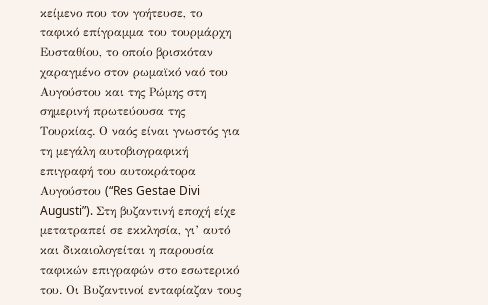κείμενο που τον γοήτευσε, το ταφικό επίγραμμα του τουρμάρχη Ευσταθίου, το οποίο βρισκόταν χαραγμένο στον ρωμαϊκό ναό του Αυγούστου και της Ρώμης στη σημερινή πρωτεύουσα της Τουρκίας. Ο ναός είναι γνωστός για τη μεγάλη αυτοβιογραφική επιγραφή του αυτοκράτορα Αυγούστου (“Res Gestae Divi Augusti”). Στη βυζαντινή εποχή είχε μετατραπεί σε εκκλησία, γι’ αυτό και δικαιολογείται η παρουσία ταφικών επιγραφών στο εσωτερικό του. Οι Βυζαντινοί ενταφίαζαν τους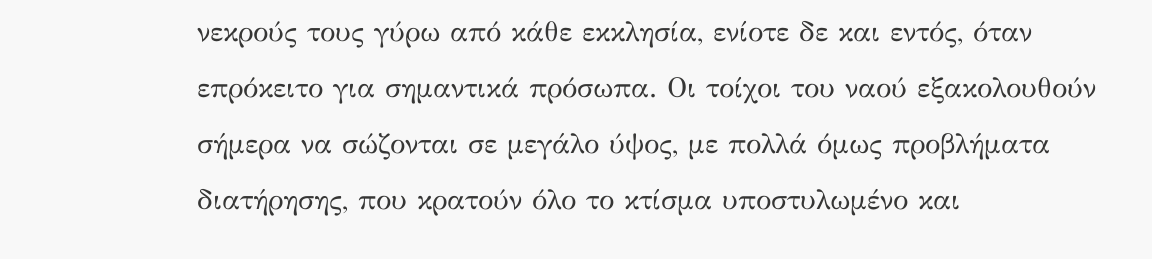νεκρούς τους γύρω από κάθε εκκλησία, ενίοτε δε και εντός, όταν επρόκειτο για σημαντικά πρόσωπα. Οι τοίχοι του ναού εξακολουθούν σήμερα να σώζονται σε μεγάλο ύψος, με πολλά όμως προβλήματα διατήρησης, που κρατούν όλο το κτίσμα υποστυλωμένο και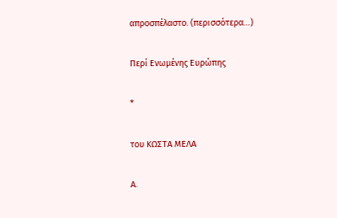απροσπέλαστο. (περισσότερα…)

Περί Ενωμένης Ευρώπης

*

του ΚΩΣΤΑ ΜΕΛΑ

Α.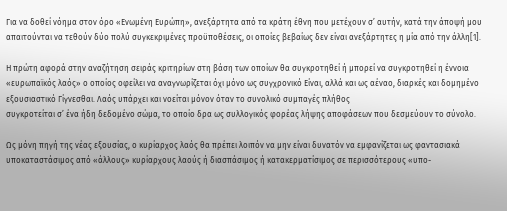Για να δοθεί νόημα στον όρο «Ενωμένη Ευρώπη», ανεξάρτητα από τα κράτη έθνη που μετέχουν σ’ αυτήν, κατά την άποψή μου απαιτούνται να τεθούν δύο πολύ συγκεκριμένες προϋποθέσεις, οι οποίες βεβαίως δεν είναι ανεξάρτητες η μία από την άλλη[1].

Η πρώτη αφορά στην αναζήτηση σειράς κριτηρίων στη βάση των οποίων θα συγκροτηθεί ή μπορεί να συγκροτηθεί η έννοια «ευρωπαϊκός λαός» ο οποίος οφείλει να αναγνωρίζεται όχι μόνο ως συγχρονικό Είναι, αλλά και ως αέναο, διαρκές και δομημένο εξουσιαστικό Γίγνεσθαι. Λαός υπάρχει και νοείται μόνον όταν το συνολικό συμπαγές πλήθος
συγκροτείται σ’ ένα ήδη δεδομένο σώμα, το οποίο δρα ως συλλογικός φορέας λήψης αποφάσεων που δεσμεύουν το σύνολο.

Ως μόνη πηγή της νέας εξουσίας, ο κυρίαρχος λαός θα πρέπει λοιπόν να μην είναι δυνατόν να εμφανίζεται ως φαντασιακά υποκαταστάσιμος από «άλλους» κυρίαρχους λαούς ή διασπάσιμος ή κατακερματίσιμος σε περισσότερους «υπο-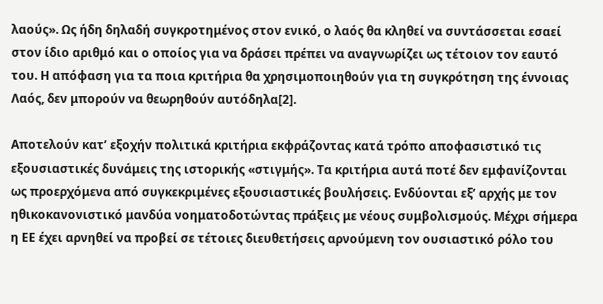λαούς». Ως ήδη δηλαδή συγκροτημένος στον ενικό, ο λαός θα κληθεί να συντάσσεται εσαεί στον ίδιο αριθμό και ο οποίος για να δράσει πρέπει να αναγνωρίζει ως τέτοιον τον εαυτό του. Η απόφαση για τα ποια κριτήρια θα χρησιμοποιηθούν για τη συγκρότηση της έννοιας Λαός, δεν μπορούν να θεωρηθούν αυτόδηλα[2].

Αποτελούν κατ’ εξοχήν πολιτικά κριτήρια εκφράζοντας κατά τρόπο αποφασιστικό τις εξουσιαστικές δυνάμεις της ιστορικής «στιγμής». Τα κριτήρια αυτά ποτέ δεν εμφανίζονται ως προερχόμενα από συγκεκριμένες εξουσιαστικές βουλήσεις. Ενδύονται εξ’ αρχής με τον
ηθικοκανονιστικό μανδύα νοηματοδοτώντας πράξεις με νέους συμβολισμούς. Μέχρι σήμερα η ΕΕ έχει αρνηθεί να προβεί σε τέτοιες διευθετήσεις αρνούμενη τον ουσιαστικό ρόλο του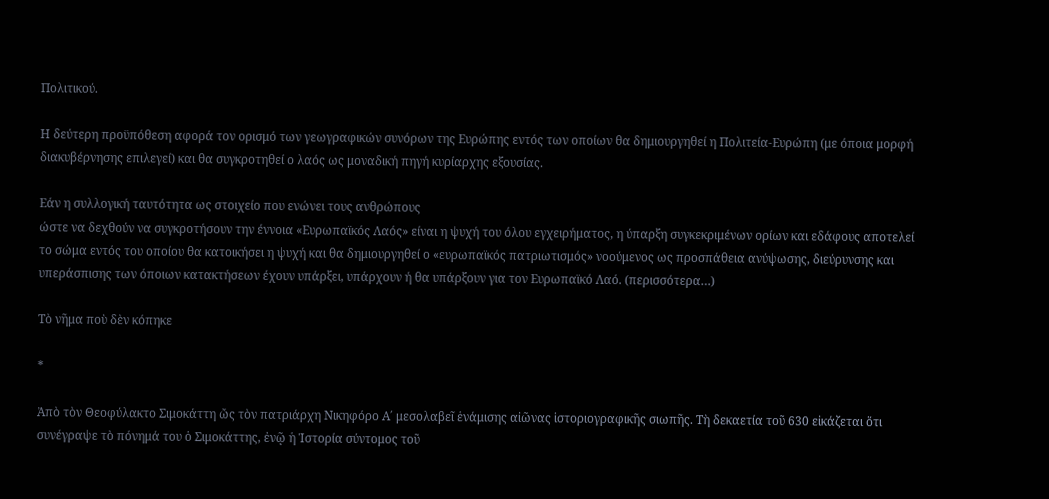Πολιτικού.

Η δεύτερη προϋπόθεση αφορά τον ορισμό των γεωγραφικών συνόρων της Ευρώπης εντός των οποίων θα δημιουργηθεί η Πολιτεία-Ευρώπη (με όποια μορφή διακυβέρνησης επιλεγεί) και θα συγκροτηθεί ο λαός ως μοναδική πηγή κυρίαρχης εξουσίας.

Εάν η συλλογική ταυτότητα ως στοιχείο που ενώνει τους ανθρώπους
ώστε να δεχθούν να συγκροτήσουν την έννοια «Ευρωπαϊκός Λαός» είναι η ψυχή του όλου εγχειρήματος, η ύπαρξη συγκεκριμένων ορίων και εδάφους αποτελεί το σώμα εντός του οποίου θα κατοικήσει η ψυχή και θα δημιουργηθεί ο «ευρωπαϊκός πατριωτισμός» νοούμενος ως προσπάθεια ανύψωσης, διεύρυνσης και υπεράσπισης των όποιων κατακτήσεων έχουν υπάρξει, υπάρχουν ή θα υπάρξουν για τον Ευρωπαϊκό Λαό. (περισσότερα…)

Τὸ νῆμα ποὺ δὲν κόπηκε

*

Ἀπὸ τὸν Θεοφύλακτο Σιμοκάττη ὤς τὸν πατριάρχη Νικηφόρο Α΄ μεσολαβεῖ ἑνάμισης αἰῶνας ἱστοριογραφικῆς σιωπῆς. Τὴ δεκαετία τοῦ 630 εἰκάζεται ὅτι συνέγραψε τὸ πόνημά του ὁ Σιμοκάττης, ἐνῷ ἡ Ἱστορία σύντομος τοῦ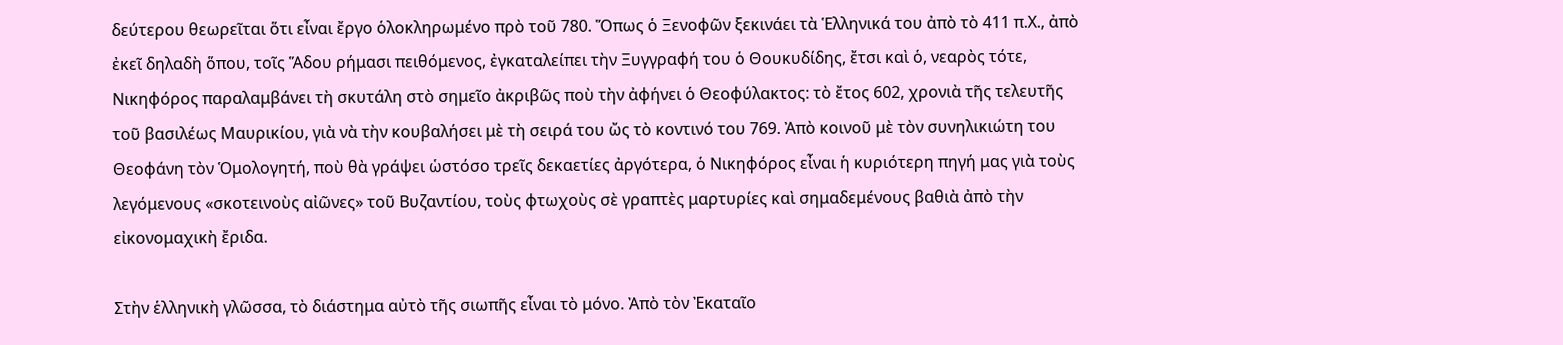δεύτερου θεωρεῖται ὅτι εἶναι ἔργο ὁλοκληρωμένο πρὸ τοῦ 780. Ὅπως ὁ Ξενοφῶν ξεκινάει τὰ Ἑλληνικά του ἀπὸ τὸ 411 π.Χ., ἀπὸ ἐκεῖ δηλαδὴ ὅπου, τοῖς Ἅδου ρήμασι πειθόμενος, ἐγκαταλείπει τὴν Ξυγγραφή του ὁ Θουκυδίδης, ἔτσι καὶ ὁ, νεαρὸς τότε, Νικηφόρος παραλαμβάνει τὴ σκυτάλη στὸ σημεῖο ἀκριβῶς ποὺ τὴν ἀφήνει ὁ Θεοφύλακτος: τὸ ἔτος 602, χρονιὰ τῆς τελευτῆς τοῦ βασιλέως Μαυρικίου, γιὰ νὰ τὴν κουβαλήσει μὲ τὴ σειρά του ὤς τὸ κοντινό του 769. Ἀπὸ κοινοῦ μὲ τὸν συνηλικιώτη του Θεοφάνη τὸν Ὁμολογητή, ποὺ θὰ γράψει ὡστόσο τρεῖς δεκαετίες ἀργότερα, ὁ Νικηφόρος εἶναι ἡ κυριότερη πηγή μας γιὰ τοὺς λεγόμενους «σκοτεινοὺς αἰῶνες» τοῦ Βυζαντίου, τοὺς φτωχοὺς σὲ γραπτὲς μαρτυρίες καὶ σημαδεμένους βαθιὰ ἀπὸ τὴν εἰκονομαχικὴ ἔριδα.

Στὴν ἑλληνικὴ γλῶσσα, τὸ διάστημα αὐτὸ τῆς σιωπῆς εἶναι τὸ μόνο. Ἀπὸ τὸν Ἐκαταῖο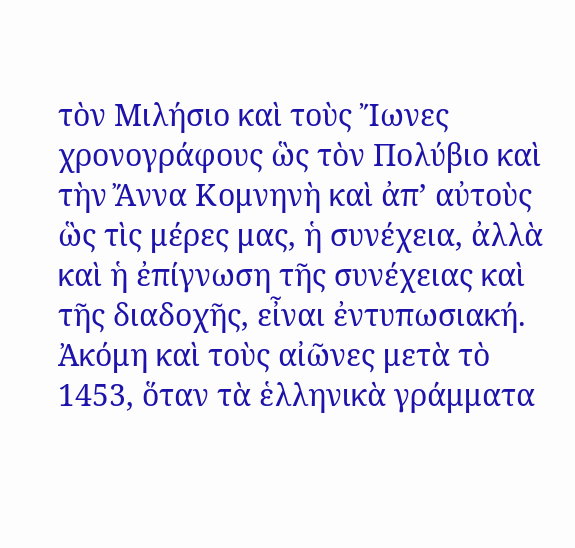τὸν Μιλήσιο καὶ τοὺς Ἴωνες χρονογράφους ὣς τὸν Πολύβιο καὶ τὴν Ἄννα Κομνηνὴ καὶ ἀπ’ αὐτοὺς ὣς τὶς μέρες μας, ἡ συνέχεια, ἀλλὰ καὶ ἡ ἐπίγνωση τῆς συνέχειας καὶ τῆς διαδοχῆς, εἶναι ἐντυπωσιακή. Ἀκόμη καὶ τοὺς αἰῶνες μετὰ τὸ 1453, ὅταν τὰ ἑλληνικὰ γράμματα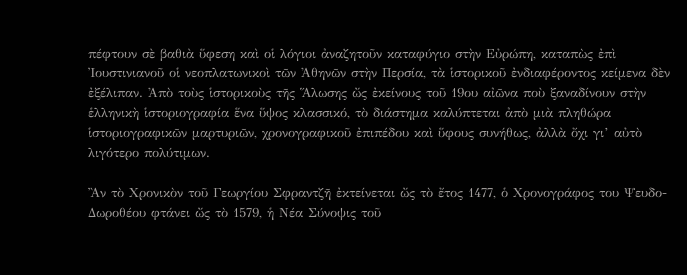πέφτουν σὲ βαθιὰ ὕφεση καὶ οἱ λόγιοι ἀναζητοῦν καταφύγιο στὴν Εὐρώπη, καταπὼς ἐπὶ Ἰουστινιανοῦ οἱ νεοπλατωνικοὶ τῶν Ἀθηνῶν στὴν Περσία, τὰ ἱστορικοῦ ἐνδιαφέροντος κείμενα δὲν ἐξέλιπαν. Ἀπὸ τοὺς ἱστορικοὺς τῆς Ἅλωσης ὤς ἐκείνους τοῦ 19ου αἰῶνα ποὺ ξαναδίνουν στὴν ἑλληνικὴ ἱστοριογραφία ἕνα ὕψος κλασσικό, τὸ διάστημα καλύπτεται ἀπὸ μιὰ πληθώρα ἱστοριογραφικῶν μαρτυριῶν, χρονογραφικοῦ ἐπιπέδου καὶ ὕφους συνήθως, ἀλλὰ ὄχι γι’ αὐτὸ λιγότερο πολύτιμων.

Ἂν τὸ Χρονικὸν τοῦ Γεωργίου Σφραντζῆ ἐκτείνεται ὤς τὸ ἔτος 1477, ὁ Χρονογράφος του Ψευδο-Δωροθέου φτάνει ὤς τὸ 1579, ἡ Νέα Σύνοψις τοῦ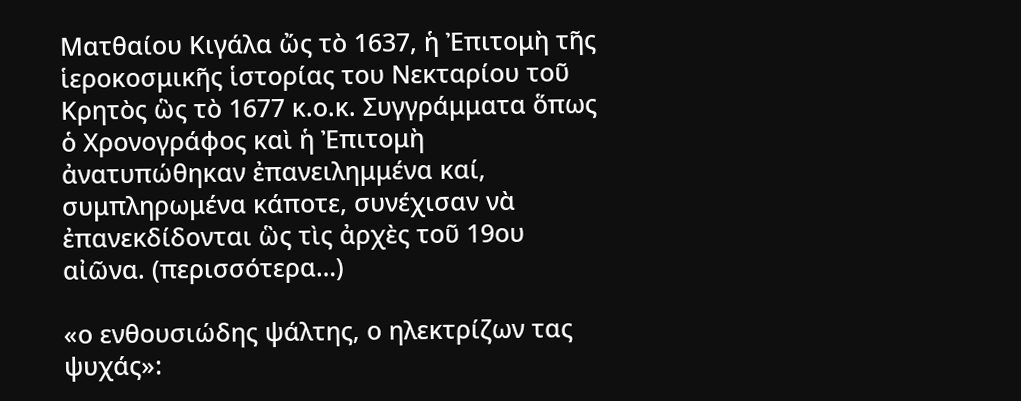Ματθαίου Κιγάλα ὤς τὸ 1637, ἡ Ἐπιτομὴ τῆς ἱεροκοσμικῆς ἱστορίας του Νεκταρίου τοῦ Κρητὸς ὣς τὸ 1677 κ.ο.κ. Συγγράμματα ὅπως ὁ Χρονογράφος καὶ ἡ Ἐπιτομὴ ἀνατυπώθηκαν ἐπανειλημμένα καί, συμπληρωμένα κάποτε, συνέχισαν νὰ ἐπανεκδίδονται ὣς τὶς ἀρχὲς τοῦ 19ου αἰῶνα. (περισσότερα…)

«ο ενθουσιώδης ψάλτης, ο ηλεκτρίζων τας ψυχάς»: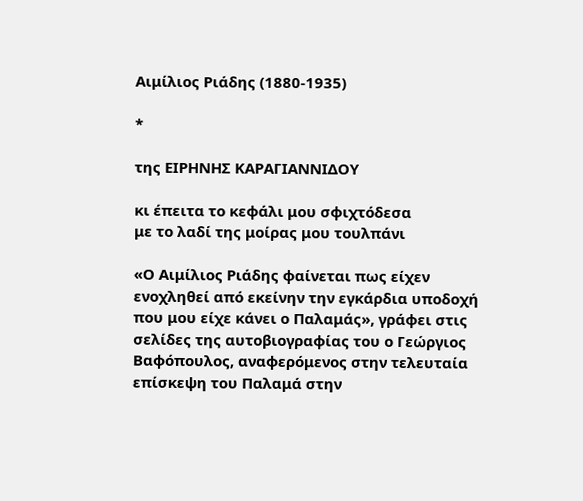Αιμίλιος Ριάδης (1880-1935)

*

της ΕΙΡΗΝΗΣ ΚΑΡΑΓΙΑΝΝΙΔΟΥ

κι έπειτα το κεφάλι μου σφιχτόδεσα
με το λαδί της μοίρας μου τουλπάνι

«Ο Αιμίλιος Ριάδης φαίνεται πως είχεν ενοχληθεί από εκείνην την εγκάρδια υποδοχή που μου είχε κάνει ο Παλαμάς», γράφει στις σελίδες της αυτοβιογραφίας του ο Γεώργιος Βαφόπουλος, αναφερόμενος στην τελευταία επίσκεψη του Παλαμά στην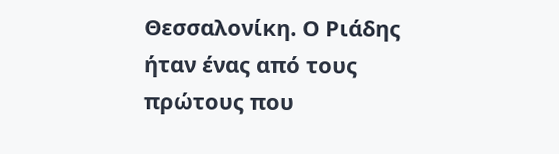Θεσσαλονίκη. Ο Ριάδης ήταν ένας από τους πρώτους που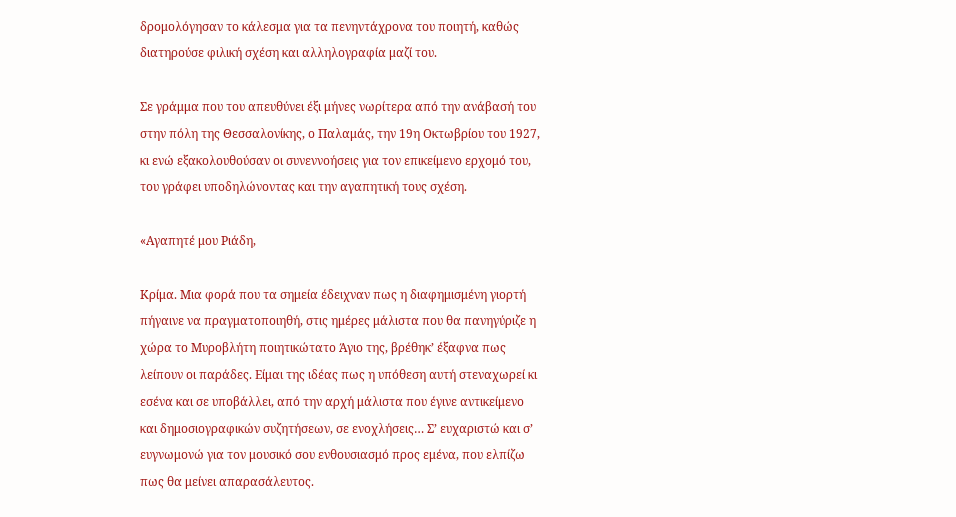δρομολόγησαν το κάλεσμα για τα πενηντάχρονα του ποιητή, καθώς διατηρούσε φιλική σχέση και αλληλογραφία μαζί του.

Σε γράμμα που του απευθύνει έξι μήνες νωρίτερα από την ανάβασή του στην πόλη της Θεσσαλονίκης, ο Παλαμάς, την 19η Οκτωβρίου του 1927, κι ενώ εξακολουθούσαν οι συνεννοήσεις για τον επικείμενο ερχομό του, του γράφει υποδηλώνοντας και την αγαπητική τους σχέση.

«Αγαπητέ μου Ριάδη,

Κρίμα. Μια φορά που τα σημεία έδειχναν πως η διαφημισμένη γιορτή πήγαινε να πραγματοποιηθή, στις ημέρες μάλιστα που θα πανηγύριζε η χώρα το Μυροβλήτη ποιητικώτατο Άγιο της, βρέθηκ’ έξαφνα πως λείπουν οι παράδες. Είμαι της ιδέας πως η υπόθεση αυτή στεναχωρεί κι εσένα και σε υποβάλλει, από την αρχή μάλιστα που έγινε αντικείμενο και δημοσιογραφικών συζητήσεων, σε ενοχλήσεις… Σ’ ευχαριστώ και σ’ ευγνωμονώ για τον μουσικό σου ενθουσιασμό προς εμένα, που ελπίζω πως θα μείνει απαρασάλευτος.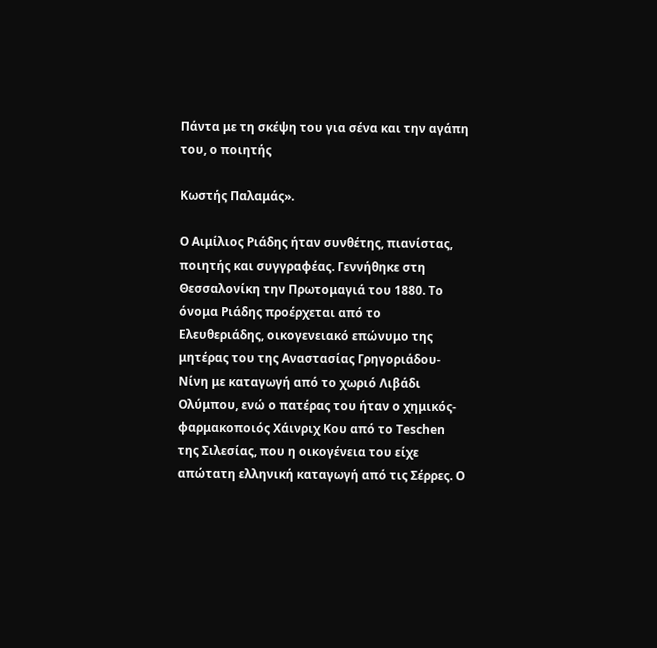Πάντα με τη σκέψη του για σένα και την αγάπη του, ο ποιητής

Κωστής Παλαμάς».

Ο Αιμίλιος Ριάδης ήταν συνθέτης, πιανίστας, ποιητής και συγγραφέας. Γεννήθηκε στη Θεσσαλονίκη την Πρωτομαγιά του 1880. Το όνομα Ριάδης προέρχεται από το Ελευθεριάδης, οικογενειακό επώνυμο της μητέρας του της Αναστασίας Γρηγοριάδου-Νίνη με καταγωγή από το χωριό Λιβάδι Ολύμπου, ενώ ο πατέρας του ήταν ο χημικός-φαρμακοποιός Χάινριχ Κου από το Teschen της Σιλεσίας, που η οικογένεια του είχε απώτατη ελληνική καταγωγή από τις Σέρρες. Ο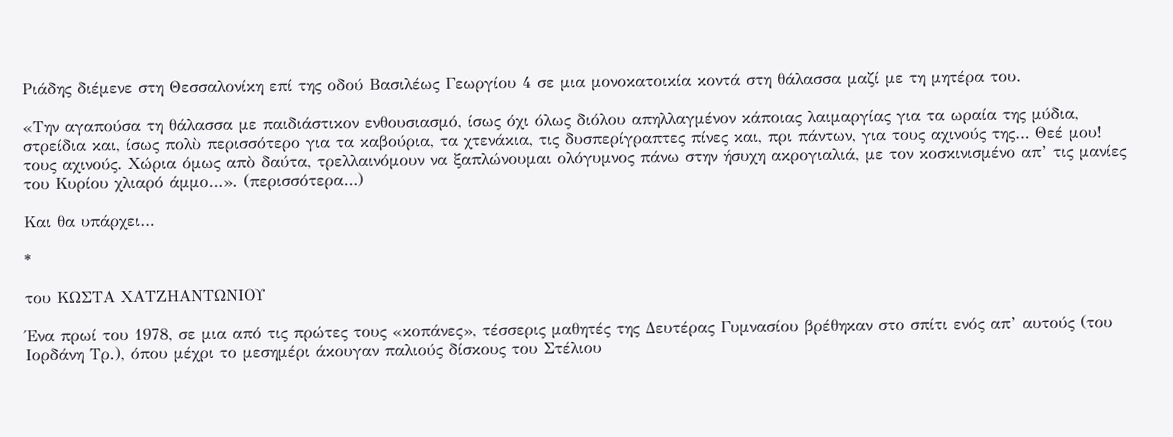Ριάδης διέμενε στη Θεσσαλονίκη επί της οδού Βασιλέως Γεωργίου 4 σε μια μονοκατοικία κοντά στη θάλασσα μαζί με τη μητέρα του.

«Την αγαπούσα τη θάλασσα με παιδιάστικον ενθουσιασμό, ίσως όχι όλως διόλου απηλλαγμένον κάποιας λαιμαργίας για τα ωραία της μύδια, στρείδια και, ίσως πολὺ περισσότερο για τα καβούρια, τα χτενάκια, τις δυσπερίγραπτες πίνες και, πρι πάντων, για τους αχινούς της… Θεέ μου! τους αχινούς. Χώρια όμως απὸ δαύτα, τρελλαινόμουν να ξαπλώνουμαι ολόγυμνος πάνω στην ήσυχη ακρογιαλιά, με τον κοσκινισμένο απ’ τις μανίες του Κυρίου χλιαρό άμμο…». (περισσότερα…)

Και θα υπάρχει…

*

του ΚΩΣΤΑ ΧΑΤΖΗΑΝΤΩΝΙΟΥ

Ένα πρωί του 1978, σε μια από τις πρώτες τους «κοπάνες», τέσσερις μαθητές της Δευτέρας Γυμνασίου βρέθηκαν στο σπίτι ενός απ’ αυτούς (του Ιορδάνη Τρ.), όπου μέχρι το μεσημέρι άκουγαν παλιούς δίσκους του Στέλιου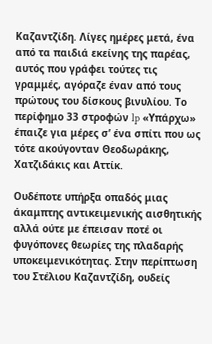Καζαντζίδη. Λίγες ημέρες μετά, ένα από τα παιδιά εκείνης της παρέας, αυτός που γράφει τούτες τις γραμμές, αγόραζε έναν από τους πρώτους του δίσκους βινυλίου. Το περίφημο 33 στροφών lp «Υπάρχω» έπαιζε για μέρες σ’ ένα σπίτι που ως τότε ακούγονταν Θεοδωράκης, Χατζιδάκις και Αττίκ.

Ουδέποτε υπήρξα οπαδός μιας άκαμπτης αντικειμενικής αισθητικής αλλά ούτε με έπεισαν ποτέ οι φυγόπονες θεωρίες της πλαδαρής υποκειμενικότητας. Στην περίπτωση του Στέλιου Καζαντζίδη, ουδείς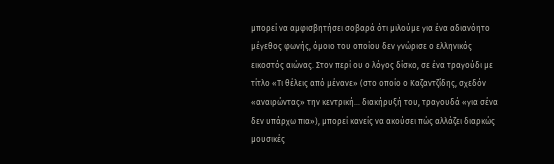μπορεί να αμφισβητήσει σοβαρά ότι μιλούμε για ένα αδιανόητο μέγεθος φωνής, όμοιο του οποίου δεν γνώρισε ο ελληνικός εικοστός αιώνας. Στον περί ου ο λόγος δίσκο, σε ένα τραγούδι με τίτλο «Τι θέλεις από μένανε» (στο οποίο ο Καζαντζίδης, σχεδόν «αναιρώντας» την κεντρική… διακήρυξή του, τραγουδά «για σένα δεν υπάρχω πια»), μπορεί κανείς να ακούσει πώς αλλάζει διαρκώς μουσικές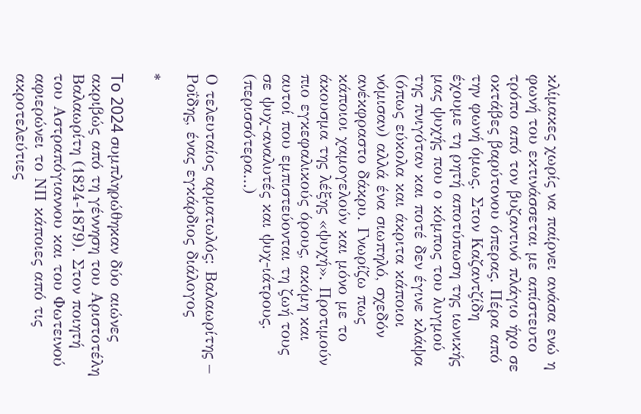κλίμακες χωρίς να παίρνει ανάσα ενώ η φωνή του εκτινάσσεται με απίστευτο τρόπο από τον βυζαντινό πλάγιο ήχο σε οκτάβες βαρύτονου όπερας. Πέρα από την φωνή όμως. Στον Καζαντζίδη έχουμε τη ρητή αποτύπωση της ιωνικής μας ψυχής που ο κόμπος του λυγμού της πνιγόταν και ποτέ δεν έγινε κλάψα (όπως εύκολα και άκριτα κάποιοι νόμισαν) αλλά ένα σιωπηλό, σχεδόν ανέκφραστο δάκρυ. Γνωρίζω πως κάποιοι χαμογελούν και μόνο με το άκουσμα της λέξης «ψυχή». Προτιμούν πιο εγκεφαλικούς όρους, ακόμη και αυτοί που εμπιστεύονται τη ζωή τους σε ψυχ-αναλυτές και ψυχ-ιάτρους. (περισσότερα…)

Ο τελευταίος αρματωλός: Βαλαωρίτης – Ροΐδης, ένας εγκάρδιος διάλογος

*

To 2024 συμπληρώθηκαν δύο αιώνες ακριβώς από τη γέννηση του Αριστοτέλη Βαλαωρίτη (1824-1879). Στον ποιητή του Αστραπόγιαννου και του Φωτεινού αφιερώνει το ΝΠ κάποιες από τις ακροτελεύτιες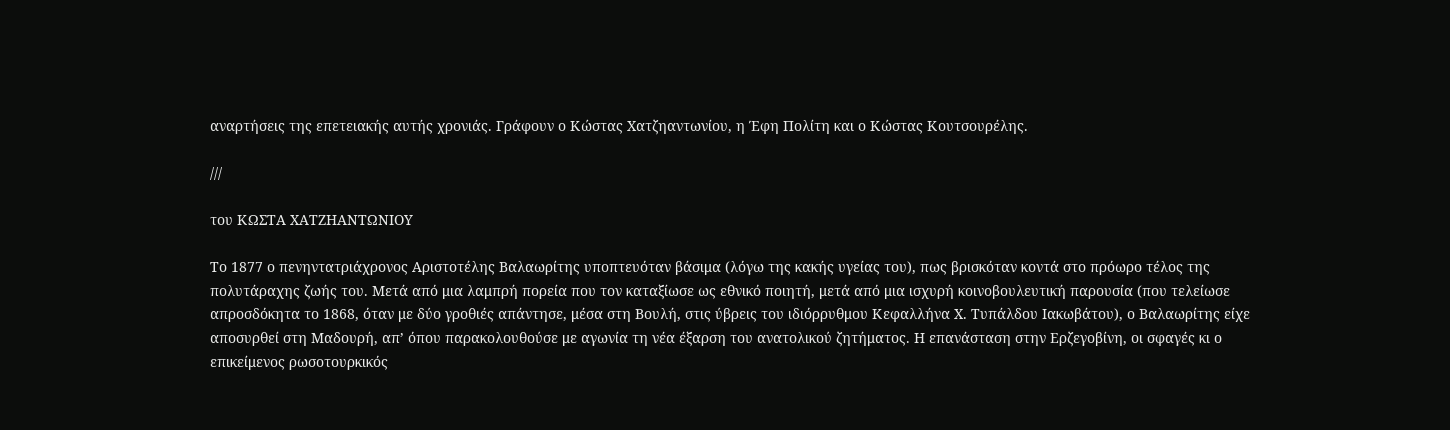αναρτήσεις της επετειακής αυτής χρονιάς. Γράφουν ο Κώστας Χατζηαντωνίου, η Έφη Πολίτη και ο Κώστας Κουτσουρέλης.

///

του ΚΩΣΤΑ ΧΑΤΖΗΑΝΤΩΝΙΟΥ

Το 1877 ο πενηντατριάχρονος Αριστοτέλης Βαλαωρίτης υποπτευόταν βάσιμα (λόγω της κακής υγείας του), πως βρισκόταν κοντά στο πρόωρο τέλος της πολυτάραχης ζωής του. Μετά από μια λαμπρή πορεία που τον καταξίωσε ως εθνικό ποιητή, μετά από μια ισχυρή κοινοβουλευτική παρουσία (που τελείωσε απροσδόκητα το 1868, όταν με δύο γροθιές απάντησε, μέσα στη Βουλή, στις ύβρεις του ιδιόρρυθμου Κεφαλλήνα Χ. Τυπάλδου Ιακωβάτου), ο Βαλαωρίτης είχε αποσυρθεί στη Μαδουρή, απ’ όπου παρακολουθούσε με αγωνία τη νέα έξαρση του ανατολικού ζητήματος. Η επανάσταση στην Ερζεγοβίνη, οι σφαγές κι ο επικείμενος ρωσοτουρκικός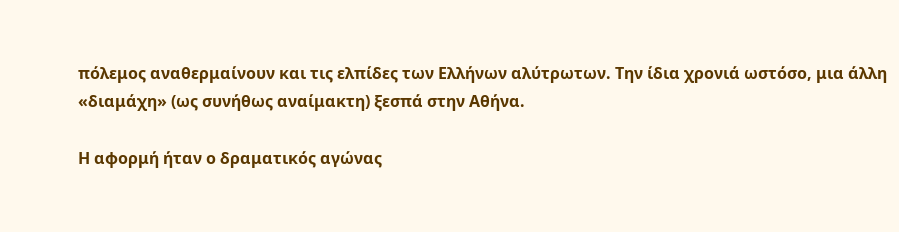πόλεμος αναθερμαίνουν και τις ελπίδες των Ελλήνων αλύτρωτων. Την ίδια χρονιά ωστόσο, μια άλλη «διαμάχη» (ως συνήθως αναίμακτη) ξεσπά στην Αθήνα.

Η αφορμή ήταν ο δραματικός αγώνας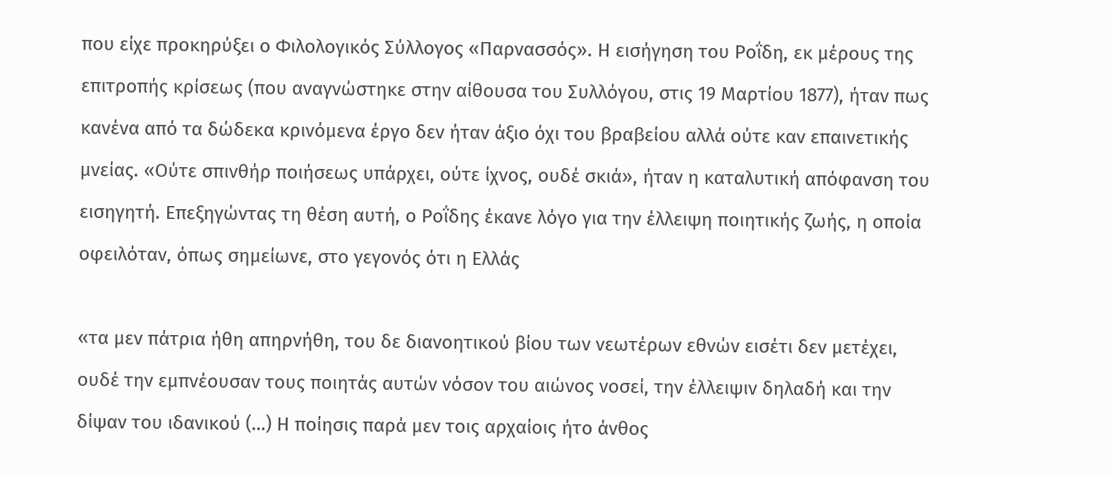που είχε προκηρύξει ο Φιλολογικός Σύλλογος «Παρνασσός». Η εισήγηση του Ροΐδη, εκ μέρους της επιτροπής κρίσεως (που αναγνώστηκε στην αίθουσα του Συλλόγου, στις 19 Μαρτίου 1877), ήταν πως κανένα από τα δώδεκα κρινόμενα έργο δεν ήταν άξιο όχι του βραβείου αλλά ούτε καν επαινετικής μνείας. «Ούτε σπινθήρ ποιήσεως υπάρχει, ούτε ίχνος, ουδέ σκιά», ήταν η καταλυτική απόφανση του εισηγητή. Επεξηγώντας τη θέση αυτή, ο Ροΐδης έκανε λόγο για την έλλειψη ποιητικής ζωής, η οποία οφειλόταν, όπως σημείωνε, στο γεγονός ότι η Ελλάς

«τα μεν πάτρια ήθη απηρνήθη, του δε διανοητικού βίου των νεωτέρων εθνών εισέτι δεν μετέχει, ουδέ την εμπνέουσαν τους ποιητάς αυτών νόσον του αιώνος νοσεί, την έλλειψιν δηλαδή και την δίψαν του ιδανικού (…) Η ποίησις παρά μεν τοις αρχαίοις ήτο άνθος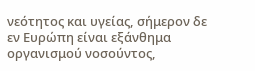νεότητος και υγείας, σήμερον δε εν Ευρώπη είναι εξάνθημα οργανισμού νοσούντος,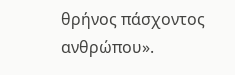θρήνος πάσχοντος ανθρώπου».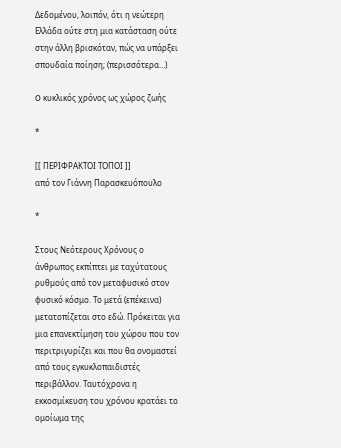Δεδομένου, λοιπόν, ότι η νεώτερη Ελλάδα ούτε στη μια κατάσταση ούτε στην άλλη βρισκόταν, πώς να υπάρξει σπουδαία ποίηση; (περισσότερα…)

O κυκλικός χρόνος ως χώρος ζωής

*

[[ ΠΕΡΙΦΡΑΚΤΟΙ ΤΟΠΟΙ ]]
από τον Γιάννη Παρασκευόπουλο

*

Στους Νεότερους Χρόνους ο άνθρωπος εκπίπτει με ταχύτατους ρυθμούς από τον μεταφυσικό στον φυσικό κόσμο. Το μετά (επέκεινα) μετατοπίζεται στο εδώ. Πρόκειται για μια επανεκτίμηση του χώρου που τον περιτριγυρίζει και που θα ονομαστεί από τους εγκυκλοπαιδιστές περιβάλλον. Ταυτόχρονα η εκκοσμίκευση του χρόνου κρατάει το ομοίωμα της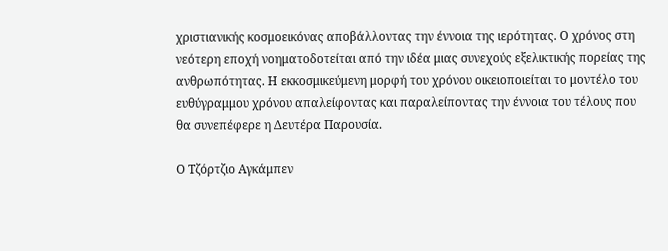χριστιανικής κοσμοεικόνας αποβάλλοντας την έννοια της ιερότητας. Ο χρόνος στη νεότερη εποχή νοηματοδοτείται από την ιδέα μιας συνεχούς εξελικτικής πορείας της ανθρωπότητας. Η εκκοσμικεύμενη μορφή του χρόνου οικειοποιείται το μοντέλο του ευθύγραμμου χρόνου απαλείφοντας και παραλείποντας την έννοια του τέλους που θα συνεπέφερε η Δευτέρα Παρουσία.

Ο Τζόρτζιο Αγκάμπεν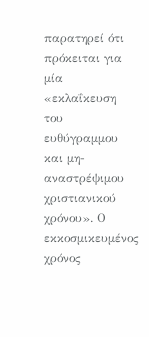παρατηρεί ότι πρόκειται για μία «εκλαΐκευση του ευθύγραμμου και μη-αναστρέψιμου χριστιανικού χρόνου». Ο εκκοσμικευμένος χρόνος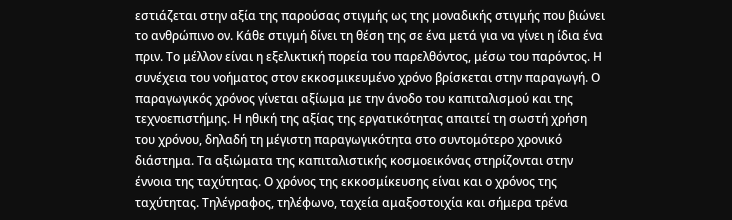εστιάζεται στην αξία της παρούσας στιγμής ως της μοναδικής στιγμής που βιώνει το ανθρώπινο ον. Κάθε στιγμή δίνει τη θέση της σε ένα μετά για να γίνει η ίδια ένα πριν. Το μέλλον είναι η εξελικτική πορεία του παρελθόντος, μέσω του παρόντος. Η συνέχεια του νοήματος στον εκκοσμικευμένο χρόνο βρίσκεται στην παραγωγή. Ο παραγωγικός χρόνος γίνεται αξίωμα με την άνοδο του καπιταλισμού και της τεχνοεπιστήμης. Η ηθική της αξίας της εργατικότητας απαιτεί τη σωστή χρήση του χρόνου, δηλαδή τη μέγιστη παραγωγικότητα στο συντομότερο χρονικό διάστημα. Τα αξιώματα της καπιταλιστικής κοσμοεικόνας στηρίζονται στην έννοια της ταχύτητας. Ο χρόνος της εκκοσμίκευσης είναι και ο χρόνος της ταχύτητας. Τηλέγραφος, τηλέφωνο, ταχεία αμαξοστοιχία και σήμερα τρένα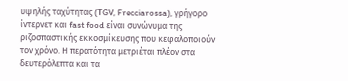υψηλής ταχύτητας (TGV, Frecciarossa), γρήγορο ίντερνετ και fast food είναι συνώνυμα της ριζοσπαστικής εκκοσμίκευσης που κεφαλοποιούν τον χρόνο. Η περατότητα μετριέται πλέον στα δευτερόλεπτα και τα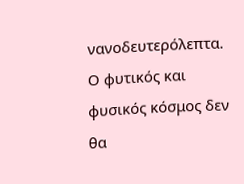νανοδευτερόλεπτα. Ο φυτικός και φυσικός κόσμος δεν θα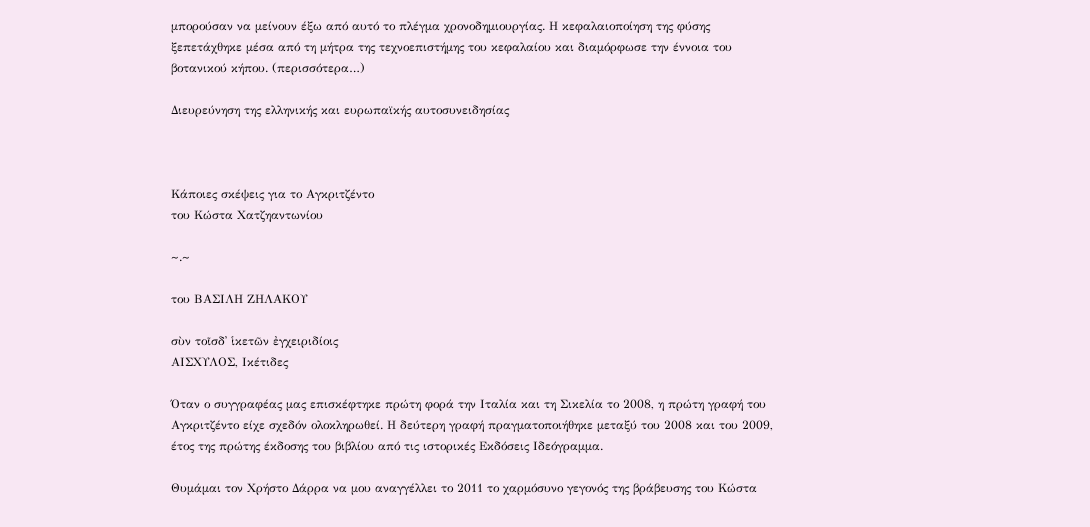μπορούσαν να μείνουν έξω από αυτό το πλέγμα χρονοδημιουργίας. Η κεφαλαιοποίηση της φύσης ξεπετάχθηκε μέσα από τη μήτρα της τεχνοεπιστήμης του κεφαλαίου και διαμόρφωσε την έννοια του βοτανικού κήπου. (περισσότερα…)

Διευρεύνηση της ελληνικής και ευρωπαϊκής αυτοσυνειδησίας



Κάποιες σκέψεις για το Αγκριτζέντο
του Κώστα Χατζηαντωνίου

~.~

του ΒΑΣΙΛΗ ΖΗΛΑΚΟΥ

σὺν τοῖσδ᾽ ἱκετῶν ἐγχειριδίοις
ΑΙΣΧΥΛΟΣ, Ικέτιδες

Όταν ο συγγραφέας μας επισκέφτηκε πρώτη φορά την Ιταλία και τη Σικελία το 2008, η πρώτη γραφή του Αγκριτζέντο είχε σχεδόν ολοκληρωθεί. Η δεύτερη γραφή πραγματοποιήθηκε μεταξύ του 2008 και του 2009, έτος της πρώτης έκδοσης του βιβλίου από τις ιστορικές Εκδόσεις Ιδεόγραμμα.

Θυμάμαι τον Χρήστο Δάρρα να μου αναγγέλλει το 2011 το χαρμόσυνο γεγονός της βράβευσης του Κώστα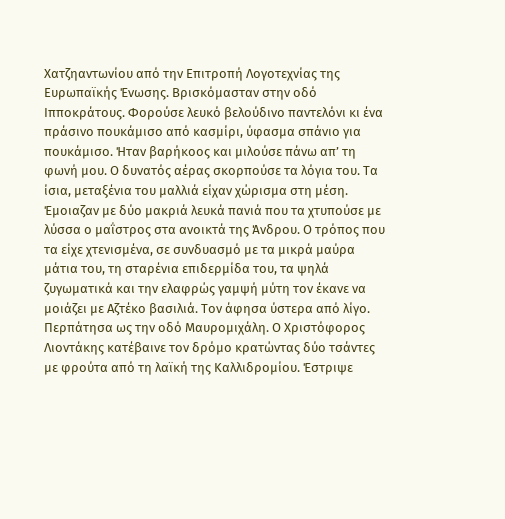Χατζηαντωνίου από την Επιτροπή Λογοτεχνίας της Ευρωπαϊκής Ένωσης. Βρισκόμασταν στην οδό Ιπποκράτους. Φορούσε λευκό βελούδινο παντελόνι κι ένα πράσινο πουκάμισο από κασμίρι, ύφασμα σπάνιο για πουκάμισο. Ήταν βαρήκοος και μιλούσε πάνω απ’ τη φωνή μου. Ο δυνατός αέρας σκορπούσε τα λόγια του. Τα ίσια, μεταξένια του μαλλιά είχαν χώρισμα στη μέση. Έμοιαζαν με δύο μακριά λευκά πανιά που τα χτυπούσε με λύσσα ο μαΐστρος στα ανοικτά της Άνδρου. Ο τρόπος που τα είχε χτενισμένα, σε συνδυασμό με τα μικρά μαύρα μάτια του, τη σταρένια επιδερμίδα του, τα ψηλά ζυγωματικά και την ελαφρώς γαμψή μύτη τον έκανε να μοιάζει με Αζτέκο βασιλιά. Τον άφησα ύστερα από λίγο. Περπάτησα ως την οδό Μαυρομιχάλη. Ο Χριστόφορος Λιοντάκης κατέβαινε τον δρόμο κρατώντας δύο τσάντες με φρούτα από τη λαϊκή της Καλλιδρομίου. Έστριψε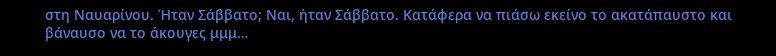στη Ναυαρίνου. Ήταν Σάββατο; Ναι, ήταν Σάββατο. Κατάφερα να πιάσω εκείνο το ακατάπαυστο και βάναυσο να το άκουγες μμμ…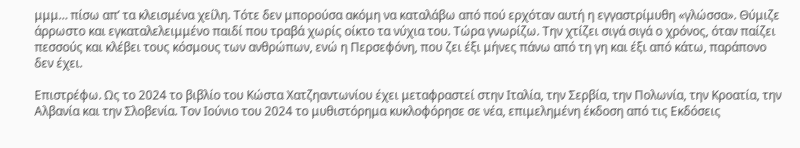μμμ… πίσω απ’ τα κλεισμένα χείλη. Τότε δεν μπορούσα ακόμη να καταλάβω από πού ερχόταν αυτή η εγγαστρίμυθη «γλώσσα». Θύμιζε άρρωστο και εγκαταλελειμμένο παιδί που τραβά χωρίς οίκτο τα νύχια του. Τώρα γνωρίζω. Την χτίζει σιγά σιγά ο χρόνος, όταν παίζει πεσσούς και κλέβει τους κόσμους των ανθρώπων, ενώ η Περσεφόνη, που ζει έξι μήνες πάνω από τη γη και έξι από κάτω, παράπονο δεν έχει.

Επιστρέφω. Ως το 2024 το βιβλίο του Κώστα Χατζηαντωνίου έχει μεταφραστεί στην Ιταλία, την Σερβία, την Πολωνία, την Κροατία, την Αλβανία και την Σλοβενία. Τον Ιούνιο του 2024 το μυθιστόρημα κυκλοφόρησε σε νέα, επιμελημένη έκδοση από τις Εκδόσεις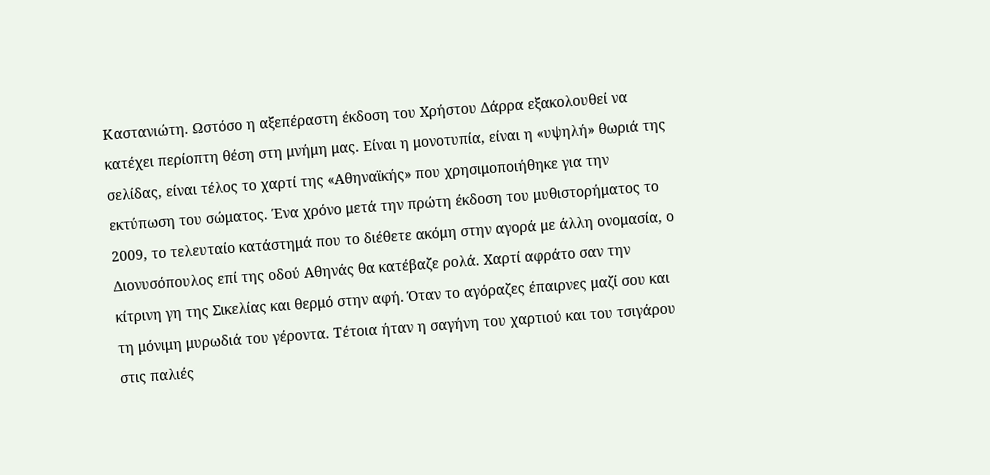Καστανιώτη. Ωστόσο η αξεπέραστη έκδοση του Χρήστου Δάρρα εξακολουθεί να κατέχει περίοπτη θέση στη μνήμη μας. Είναι η μονοτυπία, είναι η «υψηλή» θωριά της σελίδας, είναι τέλος το χαρτί της «Αθηναϊκής» που χρησιμοποιήθηκε για την εκτύπωση του σώματος. Ένα χρόνο μετά την πρώτη έκδοση του μυθιστορήματος το 2009, το τελευταίο κατάστημά που το διέθετε ακόμη στην αγορά με άλλη ονομασία, ο Διονυσόπουλος επί της οδού Αθηνάς θα κατέβαζε ρολά. Χαρτί αφράτο σαν την κίτρινη γη της Σικελίας και θερμό στην αφή. Όταν το αγόραζες έπαιρνες μαζί σου και τη μόνιμη μυρωδιά του γέροντα. Τέτοια ήταν η σαγήνη του χαρτιού και του τσιγάρου στις παλιές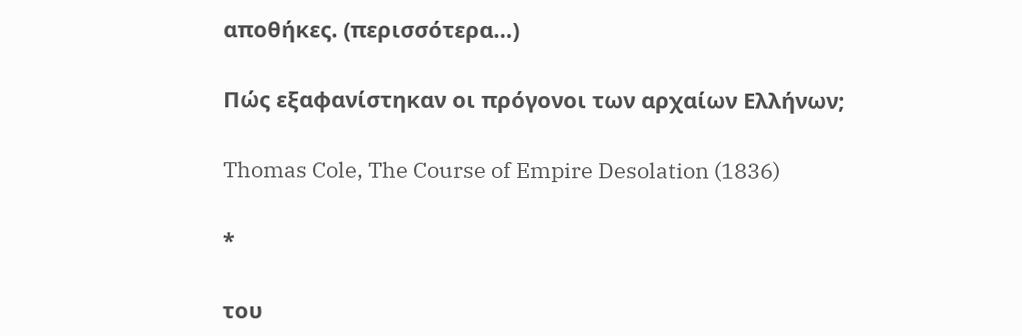αποθήκες. (περισσότερα…)

Πώς εξαφανίστηκαν οι πρόγονοι των αρχαίων Ελλήνων;

Thomas Cole, The Course of Empire Desolation (1836)

*

του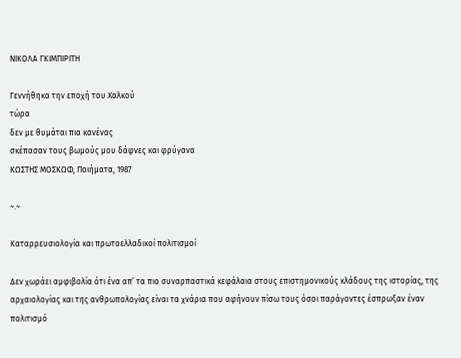ΝΙΚΟΛΑ ΓΚΙΜΠΙΡΙΤΗ

Γεννήθηκα την εποχή του Χαλκού
τώρα
δεν με θυμάται πια κανένας
σκέπασαν τους βωμούς μου δάφνες και φρύγανα
ΚΩΣΤΗΣ ΜΟΣΚΩΦ, Ποιήματα, 1987

~.~

Καταρρευσιολογία και πρωτοελλαδικοί πολιτισμοί

Δεν χωράει αμφιβολία ότι ένα απ’ τα πιο συναρπαστικά κεφάλαια στους επιστημονικούς κλάδους της ιστορίας, της αρχαιολογίας και της ανθρωπολογίας είναι τα χνάρια που αφήνουν πίσω τους όσοι παράγοντες έσπρωξαν έναν πολιτισμό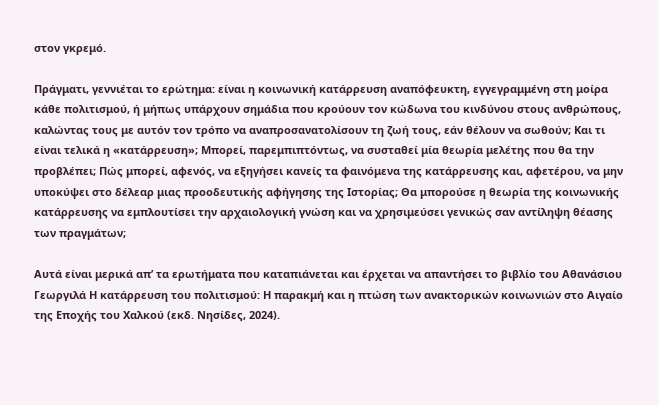στον γκρεμό.

Πράγματι, γεννιέται το ερώτημα: είναι η κοινωνική κατάρρευση αναπόφευκτη, εγγεγραμμένη στη μοίρα κάθε πολιτισμού, ή μήπως υπάρχουν σημάδια που κρούουν τον κώδωνα του κινδύνου στους ανθρώπους, καλώντας τους με αυτόν τον τρόπο να αναπροσανατολίσουν τη ζωή τους, εάν θέλουν να σωθούν; Και τι είναι τελικά η «κατάρρευση»; Μπορεί, παρεμπιπτόντως, να συσταθεί μία θεωρία μελέτης που θα την προβλέπει; Πώς μπορεί, αφενός, να εξηγήσει κανείς τα φαινόμενα της κατάρρευσης και, αφετέρου, να μην υποκύψει στο δέλεαρ μιας προοδευτικής αφήγησης της Ιστορίας; Θα μπορούσε η θεωρία της κοινωνικής κατάρρευσης να εμπλουτίσει την αρχαιολογική γνώση και να χρησιμεύσει γενικώς σαν αντίληψη θέασης των πραγμάτων;

Αυτά είναι μερικά απ’ τα ερωτήματα που καταπιάνεται και έρχεται να απαντήσει το βιβλίο του Αθανάσιου Γεωργιλά Η κατάρρευση του πολιτισμού: Η παρακμή και η πτώση των ανακτορικών κοινωνιών στο Αιγαίο της Εποχής του Χαλκού (εκδ. Νησίδες, 2024).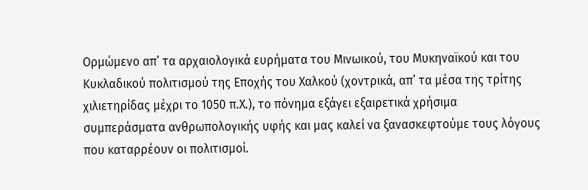Ορμώμενο απ’ τα αρχαιολογικά ευρήματα του Μινωικού, του Μυκηναϊκού και του Κυκλαδικού πολιτισμού της Εποχής του Χαλκού (χοντρικά, απ’ τα μέσα της τρίτης χιλιετηρίδας μέχρι το 1050 π.Χ.), το πόνημα εξάγει εξαιρετικά χρήσιμα συμπεράσματα ανθρωπολογικής υφής και μας καλεί να ξανασκεφτούμε τους λόγους που καταρρέουν οι πολιτισμοί.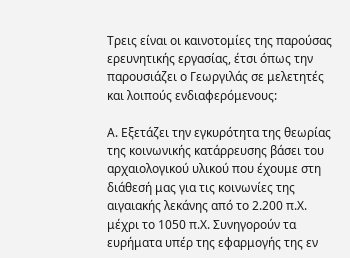Τρεις είναι οι καινοτομίες της παρούσας ερευνητικής εργασίας, έτσι όπως την παρουσιάζει ο Γεωργιλάς σε μελετητές και λοιπούς ενδιαφερόμενους:

Α. Εξετάζει την εγκυρότητα της θεωρίας της κοινωνικής κατάρρευσης βάσει του αρχαιολογικού υλικού που έχουμε στη διάθεσή μας για τις κοινωνίες της αιγαιακής λεκάνης από το 2.200 π.Χ. μέχρι το 1050 π.Χ. Συνηγορούν τα ευρήματα υπέρ της εφαρμογής της εν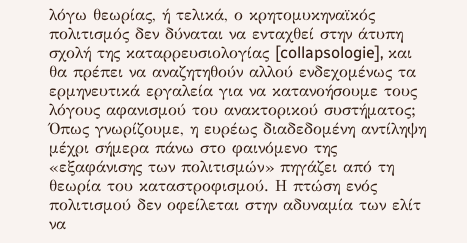λόγω θεωρίας, ή τελικά, ο κρητομυκηναϊκός πολιτισμός δεν δύναται να ενταχθεί στην άτυπη σχολή της καταρρευσιολογίας [collapsologie], και θα πρέπει να αναζητηθούν αλλού ενδεχομένως τα ερμηνευτικά εργαλεία για να κατανοήσουμε τους λόγους αφανισμού του ανακτορικού συστήματος; Όπως γνωρίζουμε, η ευρέως διαδεδομένη αντίληψη μέχρι σήμερα πάνω στο φαινόμενο της «εξαφάνισης των πολιτισμών» πηγάζει από τη θεωρία του καταστροφισμού. Η πτώση ενός πολιτισμού δεν οφείλεται στην αδυναμία των ελίτ να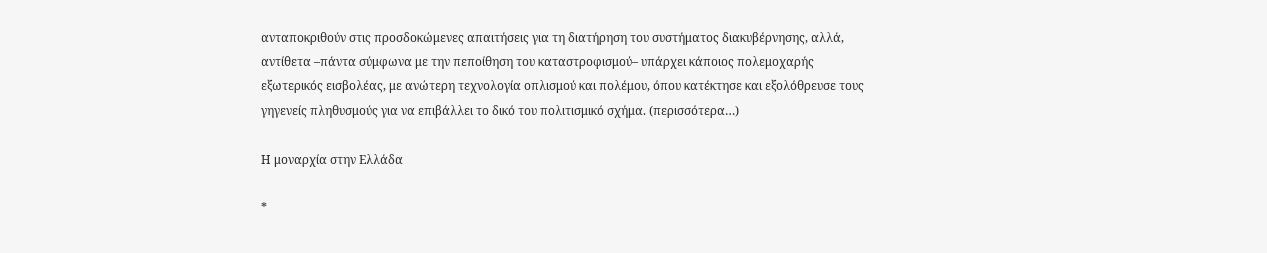ανταποκριθούν στις προσδοκώμενες απαιτήσεις για τη διατήρηση του συστήματος διακυβέρνησης, αλλά, αντίθετα –πάντα σύμφωνα με την πεποίθηση του καταστροφισμού– υπάρχει κάποιος πολεμοχαρής εξωτερικός εισβολέας, με ανώτερη τεχνολογία οπλισμού και πολέμου, όπου κατέκτησε και εξολόθρευσε τους γηγενείς πληθυσμούς για να επιβάλλει το δικό του πολιτισμικό σχήμα. (περισσότερα…)

Η μοναρχία στην Ελλάδα

*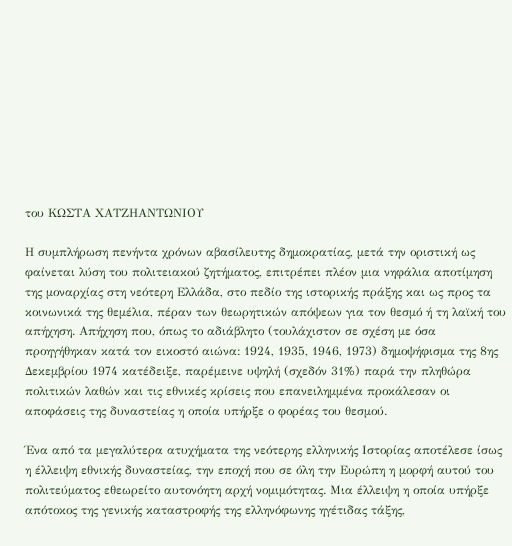του ΚΩΣΤΑ ΧΑΤΖΗΑΝΤΩΝΙΟΥ

Η συμπλήρωση πενήντα χρόνων αβασίλευτης δημοκρατίας, μετά την οριστική ως φαίνεται λύση του πολιτειακού ζητήματος, επιτρέπει πλέον μια νηφάλια αποτίμηση της μοναρχίας στη νεότερη Ελλάδα, στο πεδίο της ιστορικής πράξης και ως προς τα κοινωνικά της θεμέλια, πέραν των θεωρητικών απόψεων για τον θεσμό ή τη λαϊκή του απήχηση. Απήχηση που, όπως το αδιάβλητο (τουλάχιστον σε σχέση με όσα προηγήθηκαν κατά τον εικοστό αιώνα: 1924, 1935, 1946, 1973) δημοψήφισμα της 8ης Δεκεμβρίου 1974 κατέδειξε, παρέμεινε υψηλή (σχεδόν 31%) παρά την πληθώρα πολιτικών λαθών και τις εθνικές κρίσεις που επανειλημμένα προκάλεσαν οι αποφάσεις της δυναστείας η οποία υπήρξε ο φορέας του θεσμού.

Ένα από τα μεγαλύτερα ατυχήματα της νεότερης ελληνικής Ιστορίας αποτέλεσε ίσως η έλλειψη εθνικής δυναστείας, την εποχή που σε όλη την Ευρώπη η μορφή αυτού του πολιτεύματος εθεωρείτο αυτονόητη αρχή νομιμότητας. Μια έλλειψη η οποία υπήρξε απότοκος της γενικής καταστροφής της ελληνόφωνης ηγέτιδας τάξης,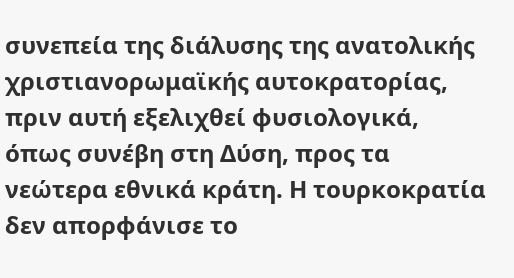συνεπεία της διάλυσης της ανατολικής χριστιανορωμαϊκής αυτοκρατορίας, πριν αυτή εξελιχθεί φυσιολογικά, όπως συνέβη στη Δύση, προς τα νεώτερα εθνικά κράτη. Η τουρκοκρατία δεν απορφάνισε το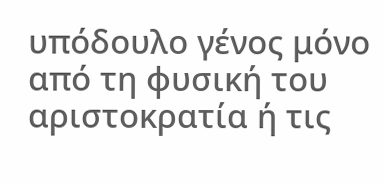υπόδουλο γένος μόνο από τη φυσική του αριστοκρατία ή τις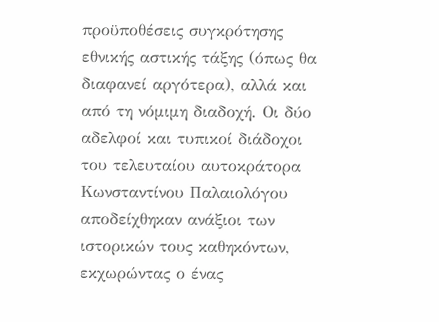προϋποθέσεις συγκρότησης εθνικής αστικής τάξης (όπως θα διαφανεί αργότερα), αλλά και από τη νόμιμη διαδοχή. Οι δύο αδελφοί και τυπικοί διάδοχοι του τελευταίου αυτοκράτορα Κωνσταντίνου Παλαιολόγου αποδείχθηκαν ανάξιοι των ιστορικών τους καθηκόντων, εκχωρώντας ο ένας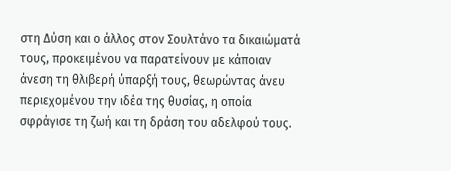στη Δύση και ο άλλος στον Σουλτάνο τα δικαιώματά τους, προκειμένου να παρατείνουν με κάποιαν άνεση τη θλιβερή ύπαρξή τους, θεωρώντας άνευ περιεχομένου την ιδέα της θυσίας, η οποία σφράγισε τη ζωή και τη δράση του αδελφού τους.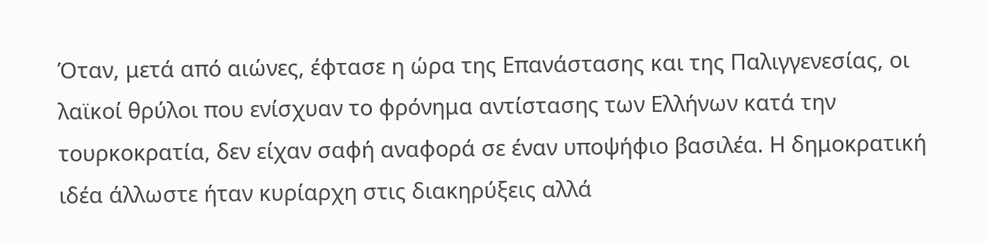Όταν, μετά από αιώνες, έφτασε η ώρα της Επανάστασης και της Παλιγγενεσίας, οι λαϊκοί θρύλοι που ενίσχυαν το φρόνημα αντίστασης των Ελλήνων κατά την τουρκοκρατία, δεν είχαν σαφή αναφορά σε έναν υποψήφιο βασιλέα. Η δημοκρατική ιδέα άλλωστε ήταν κυρίαρχη στις διακηρύξεις αλλά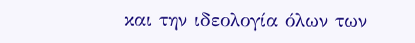και την ιδεολογία όλων των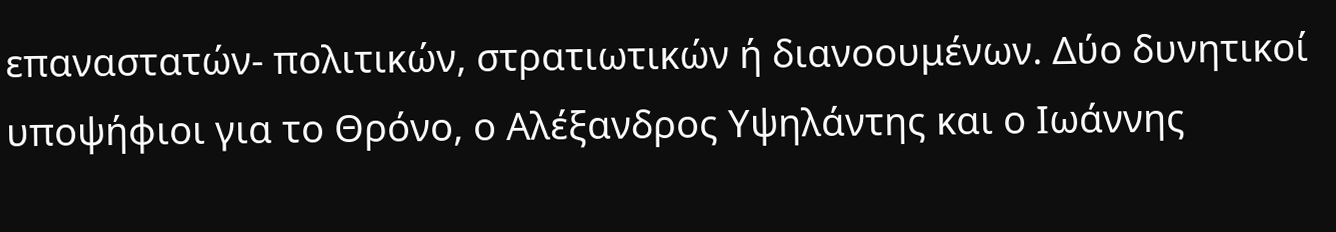επαναστατών- πολιτικών, στρατιωτικών ή διανοουμένων. Δύο δυνητικοί υποψήφιοι για το Θρόνο, ο Αλέξανδρος Υψηλάντης και ο Ιωάννης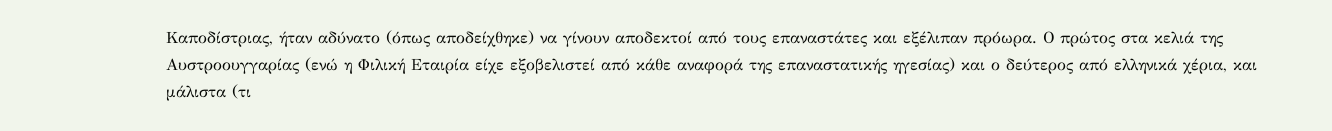Καποδίστριας, ήταν αδύνατο (όπως αποδείχθηκε) να γίνουν αποδεκτοί από τους επαναστάτες και εξέλιπαν πρόωρα. Ο πρώτος στα κελιά της Αυστροουγγαρίας (ενώ η Φιλική Εταιρία είχε εξοβελιστεί από κάθε αναφορά της επαναστατικής ηγεσίας) και ο δεύτερος από ελληνικά χέρια, και μάλιστα (τι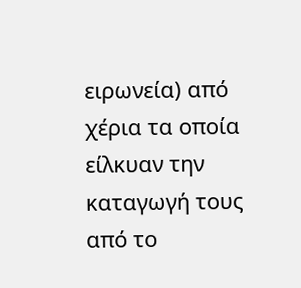ειρωνεία) από χέρια τα οποία είλκυαν την καταγωγή τους από το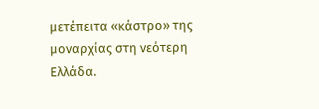μετέπειτα «κάστρο» της μοναρχίας στη νεότερη Ελλάδα.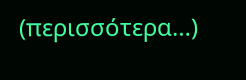(περισσότερα…)